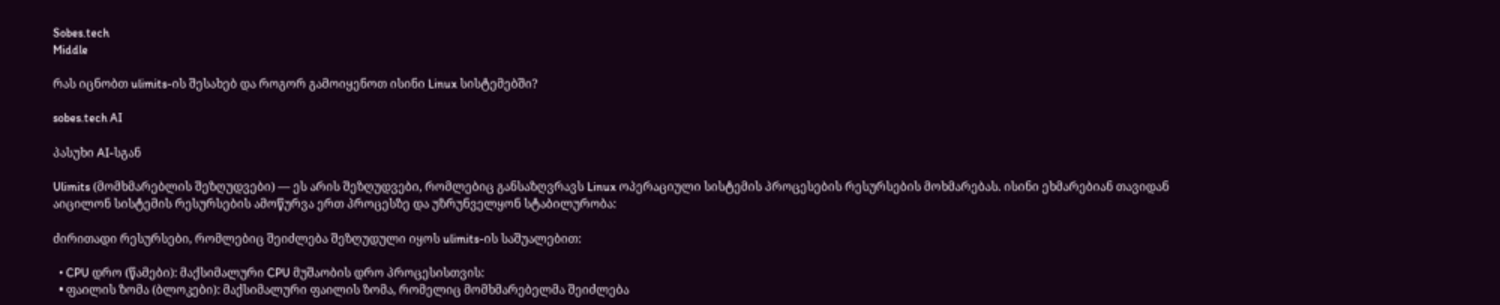Sobes.tech
Middle

რას იცნობთ ulimits-ის შესახებ და როგორ გამოიყენოთ ისინი Linux სისტემებში?

sobes.tech AI

პასუხი AI-სგან

Ulimits (მომხმარებლის შეზღუდვები) — ეს არის შეზღუდვები, რომლებიც განსაზღვრავს Linux ოპერაციული სისტემის პროცესების რესურსების მოხმარებას. ისინი ეხმარებიან თავიდან აიცილონ სისტემის რესურსების ამოწურვა ერთ პროცესზე და უზრუნველყონ სტაბილურობა:

ძირითადი რესურსები, რომლებიც შეიძლება შეზღუდული იყოს ulimits-ის საშუალებით:

  • CPU დრო (წამები): მაქსიმალური CPU მუშაობის დრო პროცესისთვის:
  • ფაილის ზომა (ბლოკები): მაქსიმალური ფაილის ზომა, რომელიც მომხმარებელმა შეიძლება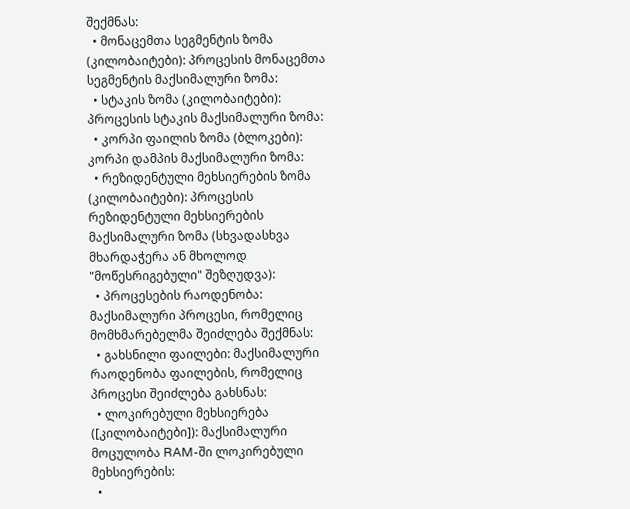შექმნას:
  • მონაცემთა სეგმენტის ზომა (კილობაიტები): პროცესის მონაცემთა სეგმენტის მაქსიმალური ზომა:
  • სტაკის ზომა (კილობაიტები): პროცესის სტაკის მაქსიმალური ზომა:
  • კორპი ფაილის ზომა (ბლოკები): კორპი დამპის მაქსიმალური ზომა:
  • რეზიდენტული მეხსიერების ზომა (კილობაიტები): პროცესის რეზიდენტული მეხსიერების მაქსიმალური ზომა (სხვადასხვა მხარდაჭერა ან მხოლოდ "მოწესრიგებული" შეზღუდვა):
  • პროცესების რაოდენობა: მაქსიმალური პროცესი, რომელიც მომხმარებელმა შეიძლება შექმნას:
  • გახსნილი ფაილები: მაქსიმალური რაოდენობა ფაილების, რომელიც პროცესი შეიძლება გახსნას:
  • ლოკირებული მეხსიერება ([კილობაიტები]): მაქსიმალური მოცულობა RAM-ში ლოკირებული მეხსიერების:
  •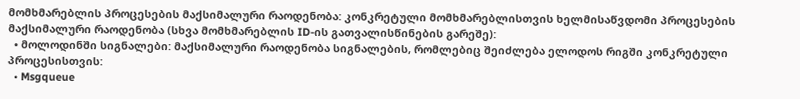მომხმარებლის პროცესების მაქსიმალური რაოდენობა: კონკრეტული მომხმარებლისთვის ხელმისაწვდომი პროცესების მაქსიმალური რაოდენობა (სხვა მომხმარებლის ID-ის გათვალისწინების გარეშე):
  • მოლოდინში სიგნალები: მაქსიმალური რაოდენობა სიგნალების, რომლებიც შეიძლება ელოდოს რიგში კონკრეტული პროცესისთვის:
  • Msgqueue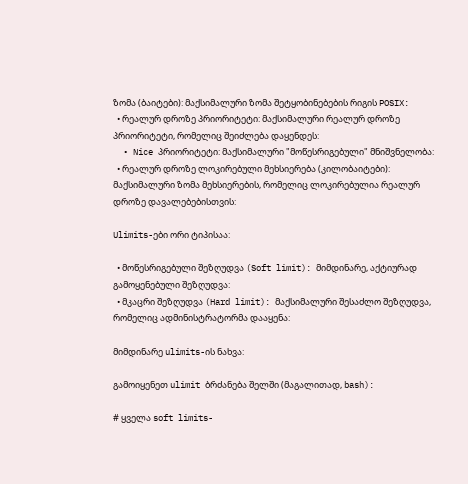ზომა (ბაიტები): მაქსიმალური ზომა შეტყობინებების რიგის POSIX:
  • რეალურ დროზე პრიორიტეტი: მაქსიმალური რეალურ დროზე პრიორიტეტი, რომელიც შეიძლება დაყენდეს:
  • Nice პრიორიტეტი: მაქსიმალური "მოწესრიგებული" მნიშვნელობა:
  • რეალურ დროზე ლოკირებული მეხსიერება (კილობაიტები): მაქსიმალური ზომა მეხსიერების, რომელიც ლოკირებულია რეალურ დროზე დავალებებისთვის:

Ulimits-ები ორი ტიპისაა:

  • მოწესრიგებული შეზღუდვა (Soft limit): მიმდინარე, აქტიურად გამოყენებული შეზღუდვა:
  • მკაცრი შეზღუდვა (Hard limit): მაქსიმალური შესაძლო შეზღუდვა, რომელიც ადმინისტრატორმა დააყენა:

მიმდინარე ulimits-ის ნახვა:

გამოიყენეთ ulimit ბრძანება შელში (მაგალითად, bash):

# ყველა soft limits-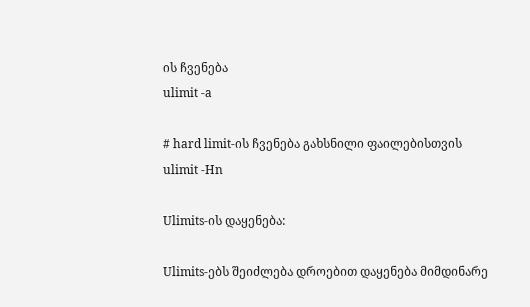ის ჩვენება
ulimit -a

# hard limit-ის ჩვენება გახსნილი ფაილებისთვის
ulimit -Hn

Ulimits-ის დაყენება:

Ulimits-ებს შეიძლება დროებით დაყენება მიმდინარე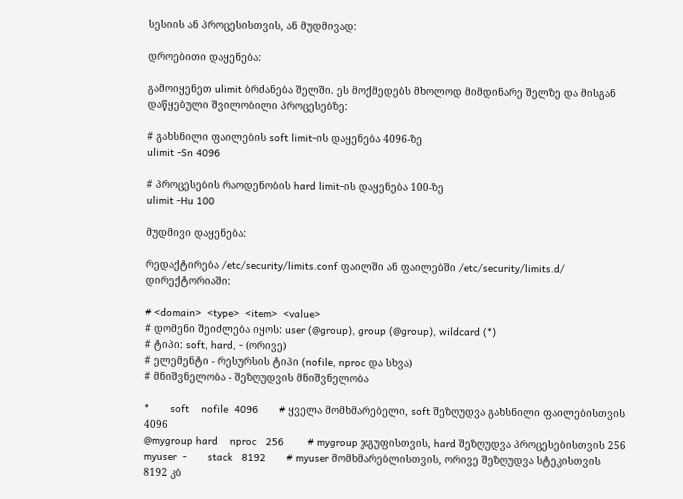სესიის ან პროცესისთვის, ან მუდმივად:

დროებითი დაყენება:

გამოიყენეთ ulimit ბრძანება შელში. ეს მოქმედებს მხოლოდ მიმდინარე შელზე და მისგან დაწყებული შვილობილი პროცესებზე:

# გახსნილი ფაილების soft limit-ის დაყენება 4096-ზე
ulimit -Sn 4096

# პროცესების რაოდენობის hard limit-ის დაყენება 100-ზე
ulimit -Hu 100

მუდმივი დაყენება:

რედაქტირება /etc/security/limits.conf ფაილში ან ფაილებში /etc/security/limits.d/ დირექტორიაში:

# <domain>  <type>  <item>  <value>
# დომენი შეიძლება იყოს: user (@group), group (@group), wildcard (*)
# ტიპი: soft, hard, - (ორივე)
# ელემენტი - რესურსის ტიპი (nofile, nproc და სხვა)
# მნიშვნელობა - შეზღუდვის მნიშვნელობა

*       soft    nofile  4096       # ყველა მომხმარებელი, soft შეზღუდვა გახსნილი ფაილებისთვის 4096
@mygroup hard    nproc   256        # mygroup ჯგუფისთვის, hard შეზღუდვა პროცესებისთვის 256
myuser  -       stack   8192       # myuser მომხმარებლისთვის, ორივე შეზღუდვა სტეკისთვის 8192 კბ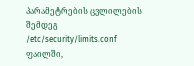პარამეტრების ცვლილების შემდეგ /etc/security/limits.conf ფაილში,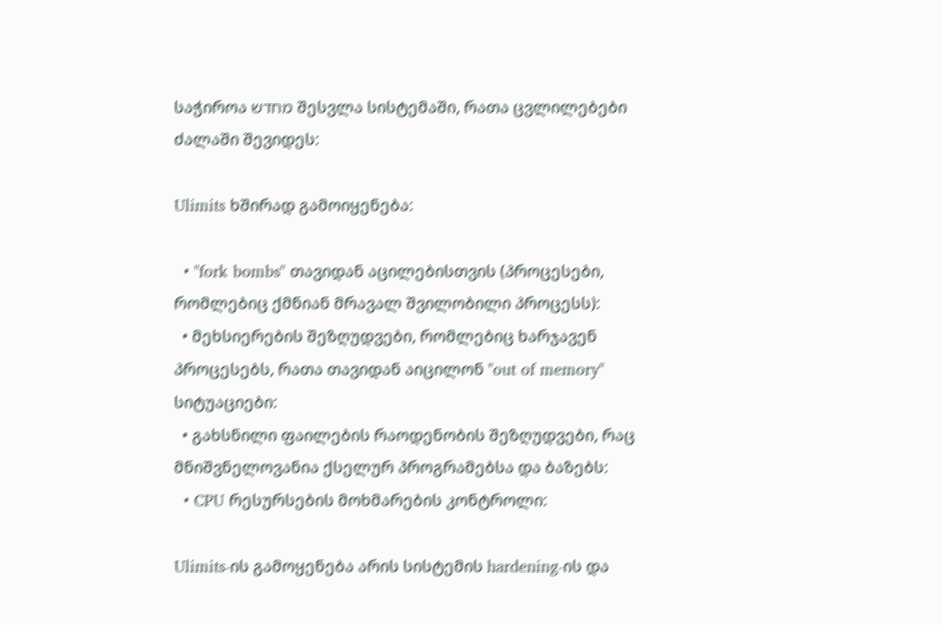საჭიროა מחדש შესვლა სისტემაში, რათა ცვლილებები ძალაში შევიდეს:

Ulimits ხშირად გამოიყენება:

  • "fork bombs" თავიდან აცილებისთვის (პროცესები, რომლებიც ქმნიან მრავალ შვილობილი პროცესს):
  • მეხსიერების შეზღუდვები, რომლებიც ხარჯავენ პროცესებს, რათა თავიდან აიცილონ "out of memory" სიტუაციები:
  • გახსნილი ფაილების რაოდენობის შეზღუდვები, რაც მნიშვნელოვანია ქსელურ პროგრამებსა და ბაზებს:
  • CPU რესურსების მოხმარების კონტროლი:

Ulimits-ის გამოყენება არის სისტემის hardening-ის და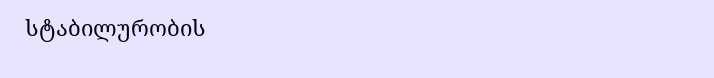სტაბილურობის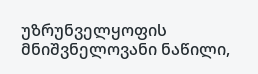უზრუნველყოფის მნიშვნელოვანი ნაწილი,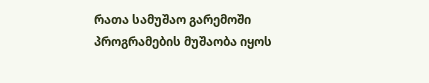რათა სამუშაო გარემოში პროგრამების მუშაობა იყოს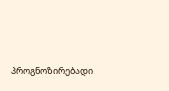პროგნოზირებადი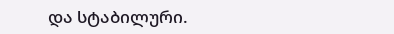და სტაბილური.